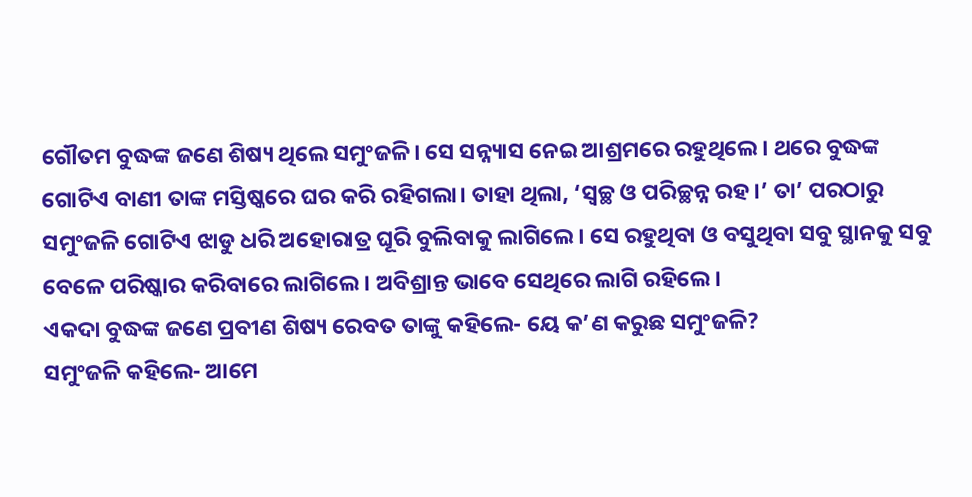ଗୌତମ ବୁଦ୍ଧଙ୍କ ଜଣେ ଶିଷ୍ୟ ଥିଲେ ସମୁଂଜଳି। ସେ ସନ୍ନ୍ୟାସ ନେଇ ଆଶ୍ରମରେ ରହୁଥିଲେ। ଥରେ ବୁଦ୍ଧଙ୍କ ଗୋଟିଏ ବାଣୀ ତାଙ୍କ ମସ୍ତିଷ୍କରେ ଘର କରି ରହିଗଲା। ତାହା ଥିଲା, ‘ସ୍ବଚ୍ଛ ଓ ପରିଚ୍ଛନ୍ନ ରହ।’ ତା’ ପରଠାରୁ ସମୁଂଜଳି ଗୋଟିଏ ଝାଡୁ ଧରି ଅହୋରାତ୍ର ଘୂରି ବୁଲିବାକୁ ଲାଗିଲେ। ସେ ରହୁଥିବା ଓ ବସୁଥିବା ସବୁ ସ୍ଥାନକୁ ସବୁ ବେଳେ ପରିଷ୍କାର କରିବାରେ ଲାଗିଲେ। ଅବିଶ୍ରାନ୍ତ ଭାବେ ସେଥିରେ ଲାଗି ରହିଲେ।
ଏକଦା ବୁଦ୍ଧଙ୍କ ଜଣେ ପ୍ରବୀଣ ଶିଷ୍ୟ ରେବତ ତାଙ୍କୁ କହିଲେ- ୟେ କ’ଣ କରୁଛ ସମୁଂଜଳି?
ସମୁଂଜଳି କହିଲେ- ଆମେ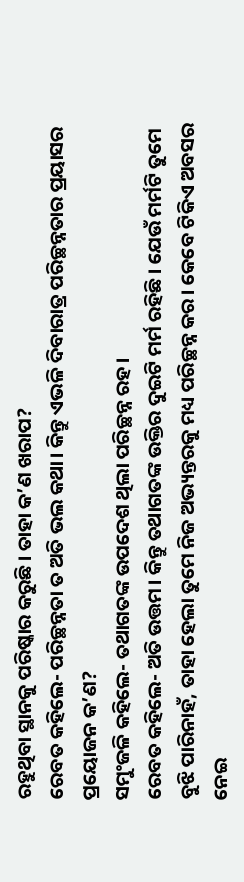ରହୁଥିବା ସ୍ଥାନକୁ ପରିଷ୍କାର କରୁଛି। ତାହା କ’ଣ ଖରାପ?
ରେବତ କହିଲେ- ପରିଚ୍ଛନ୍ନତା ତ ଅତି ଭଲ କଥା। କିନ୍ତୁ ଏଭଳି ଦିବାରାତ୍ର ପରିଚ୍ଛନ୍ନତାର ପ୍ରୟାସର ପ୍ରୟୋଜନ କ’ଣ?
ସମୁଂଜଳି କହିଲେ- ତଥାଗତଙ୍କ ଉପଦେଶ ଥିଲା ପରିଚ୍ଛନ୍ନ ରହ।
ରେବତ କହିଲେ- ଅତି ଉତ୍ତମ। କିନ୍ତୁ ତଥାଗତଙ୍କ ଉକ୍ତିର ଦୁଇଟି ମର୍ମ ରହିଛି। ଯେଉଁ ମର୍ମଟି ତୁମେ ବୁଝି ପାରିନାହଁ, ତାହା ହେଲା ତୁମେ ନିଜ ଅଭ୍ୟନ୍ତରକୁ ମଧ୍ୟ ପରିଚ୍ଛନ୍ନ କର। କେବେ ଟିକିଏ ଅବସର ନେଇ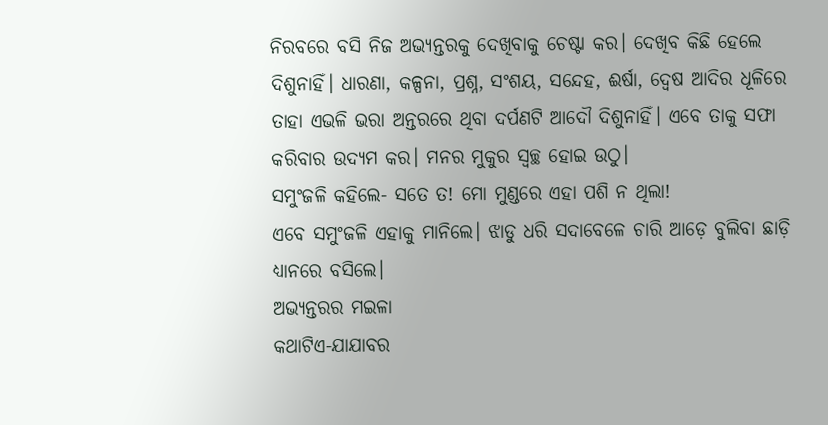ନିରବରେ ବସି ନିଜ ଅଭ୍ୟନ୍ତରକୁ ଦେଖିବାକୁ ଚେଷ୍ଟା କର। ଦେଖିବ କିଛି ହେଲେ ଦିଶୁନାହିଁ। ଧାରଣା, କଳ୍ପନା, ପ୍ରଶ୍ନ, ସଂଶୟ, ସନ୍ଦେହ, ଈର୍ଷା, ଦ୍ବେଷ ଆଦିର ଧୂଳିରେ ତାହା ଏଭଳି ଭରା ଅନ୍ତରରେ ଥିବା ଦର୍ପଣଟି ଆଦୌ ଦିଶୁନାହିଁ। ଏବେ ତାକୁ ସଫା କରିବାର ଉଦ୍ୟମ କର। ମନର ମୁକୁର ସ୍ବଚ୍ଛ ହୋଇ ଉଠୁ।
ସମୁଂଜଳି କହିଲେ- ସତେ ତ! ମୋ ମୁଣ୍ଡରେ ଏହା ପଶି ନ ଥିଲା!
ଏବେ ସମୁଂଜଳି ଏହାକୁ ମାନିଲେ। ଝାଡୁ ଧରି ସଦାବେଳେ ଚାରି ଆଡ଼େ ବୁଲିବା ଛାଡ଼ି ଧ୍ୟାନରେ ବସିଲେ।
ଅଭ୍ୟନ୍ତରର ମଇଳା
କଥାଟିଏ-ଯାଯାବର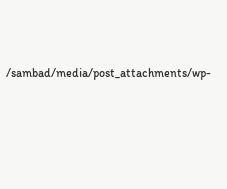/sambad/media/post_attachments/wp-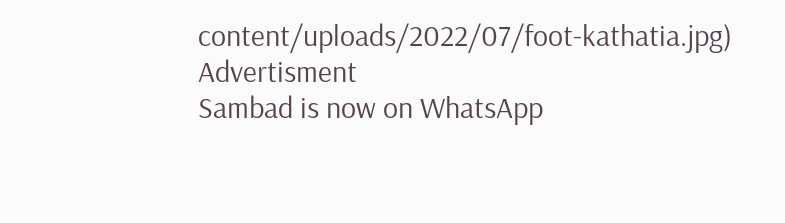content/uploads/2022/07/foot-kathatia.jpg)
Advertisment
Sambad is now on WhatsApp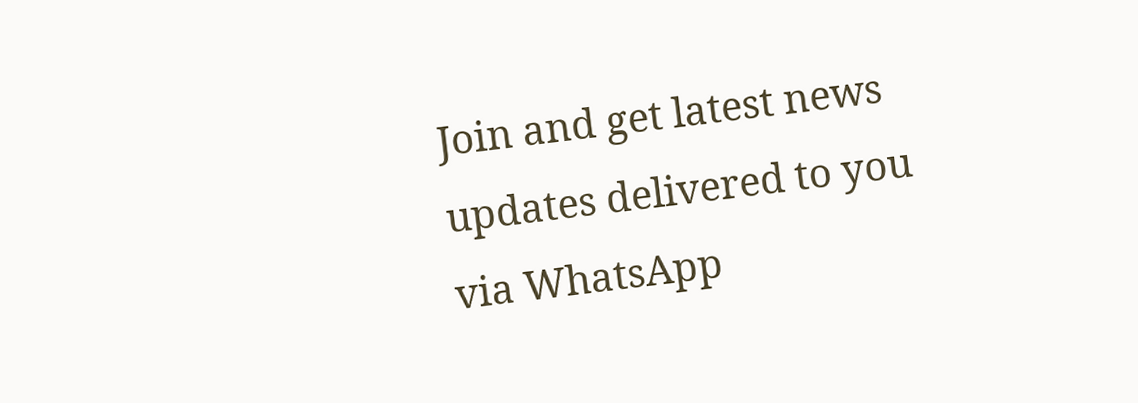Join and get latest news updates delivered to you via WhatsApp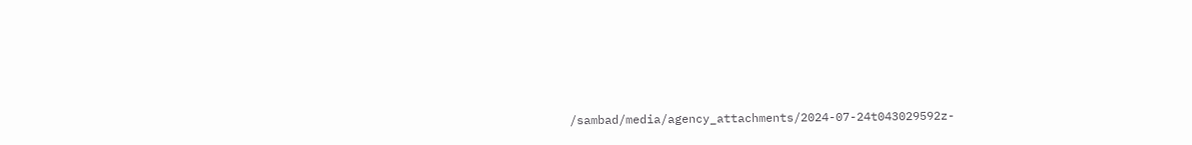/sambad/media/agency_attachments/2024-07-24t043029592z-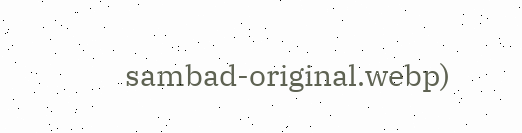sambad-original.webp)